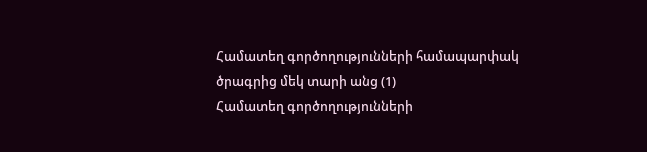Համատեղ գործողությունների համապարփակ ծրագրից մեկ տարի անց (1)
Համատեղ գործողությունների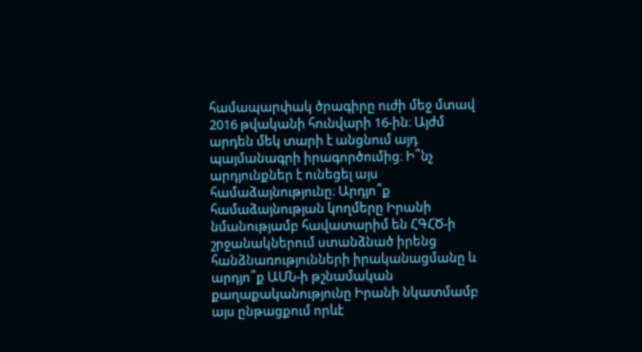համապարփակ ծրագիրը ուժի մեջ մտավ 2016 թվականի հունվարի 16-ին։ Այժմ արդեն մեկ տարի է անցնում այդ պայմանագրի իրագործումից։ Ի՞նչ արդյունքներ է ունեցել այս համաձայնությունը։ Արդյո՞ք համաձայնության կողմերը Իրանի նմանությամբ հավատարիմ են ՀԳՀԾ-ի շրջանակներում ստանձնած իրենց հանձնառությունների իրականացմանը և արդյո՞ք ԱՄՆ-ի թշնամական քաղաքականությունը Իրանի նկատմամբ այս ընթացքում որևէ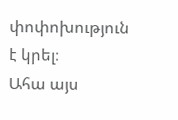փոփոխություն է կրել։
Ահա այս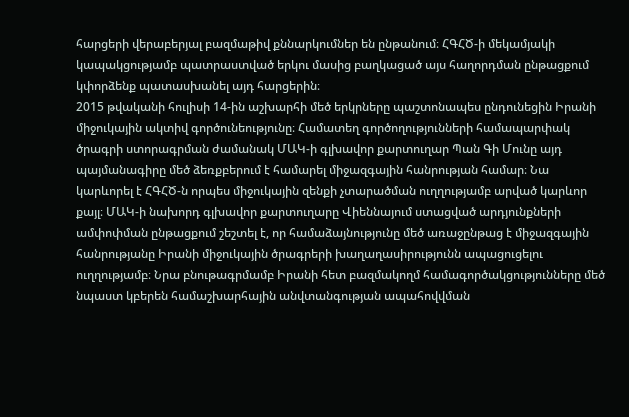հարցերի վերաբերյալ բազմաթիվ քննարկումներ են ընթանում։ ՀԳՀԾ-ի մեկամյակի կապակցությամբ պատրաստված երկու մասից բաղկացած այս հաղորդման ընթացքում կփորձենք պատասխանել այդ հարցերին։
2015 թվականի հուլիսի 14-ին աշխարհի մեծ երկրները պաշտոնապես ընդունեցին Իրանի միջուկային ակտիվ գործունեությունը։ Համատեղ գործողությունների համապարփակ ծրագրի ստորագրման ժամանակ ՄԱԿ-ի գլխավոր քարտուղար Պան Գի Մունը այդ պայմանագիրը մեծ ձեռքբերում է համարել միջազգային հանրության համար։ Նա կարևորել է ՀԳՀԾ-ն որպես միջուկային զենքի չտարածման ուղղությամբ արված կարևոր քայլ։ ՄԱԿ-ի նախորդ գլխավոր քարտուղարը Վիեննայում ստացված արդյունքների ամփոփման ընթացքում շեշտել է, որ համաձայնությունը մեծ առաջընթաց է միջազգային հանրությանը Իրանի միջուկային ծրագրերի խաղաղասիրությունն ապացուցելու ուղղությամբ։ Նրա բնութագրմամբ Իրանի հետ բազմակողմ համագործակցությունները մեծ նպաստ կբերեն համաշխարհային անվտանգության ապահովվման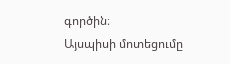գործին։
Այսպիսի մոտեցումը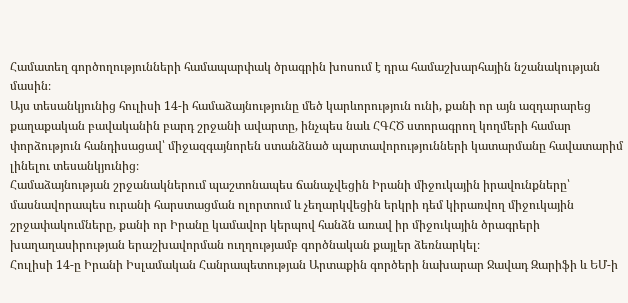Համատեղ գործողությունների համապարփակ ծրագրին խոսում է դրա համաշխարհային նշանակության մասին։
Այս տեսանկյունից հուլիսի 14-ի համաձայնությունը մեծ կարևորություն ունի, քանի որ այն ազդարարեց քաղաքական բավականին բարդ շրջանի ավարտը, ինչպես նաև ՀԳՀԾ ստորագրող կողմերի համար փորձություն հանդիսացավ՝ միջազգայնորեն ստանձնած պարտավորությունների կատարմանը հավատարիմ լինելու տեսանկյունից։
Համաձայնության շրջանակներում պաշտոնապես ճանաչվեցին Իրանի միջուկային իրավունքները՝ մասնավորապես ուրանի հարստացման ոլորտում և չեղարկվեցին երկրի դեմ կիրառվող միջուկային շրջափակումները, քանի որ Իրանը կամավոր կերպով հանձն առավ իր միջուկային ծրագրերի խաղաղասիրության երաշխավորման ուղղությամբ գործնական քայլեր ձեռնարկել։
Հուլիսի 14-ը Իրանի Իսլամական Հանրապետության Արտաքին գործերի նախարար Ջավադ Զարիֆի և ԵՄ-ի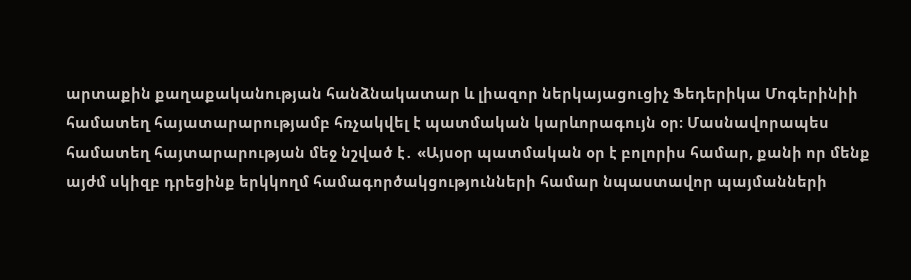արտաքին քաղաքականության հանձնակատար և լիազոր ներկայացուցիչ Ֆեդերիկա Մոգերինիի համատեղ հայատարարությամբ հռչակվել է պատմական կարևորագույն օր։ Մասնավորապես համատեղ հայտարարության մեջ նշված է․ «Այսօր պատմական օր է բոլորիս համար, քանի որ մենք այժմ սկիզբ դրեցինք երկկողմ համագործակցությունների համար նպաստավոր պայմանների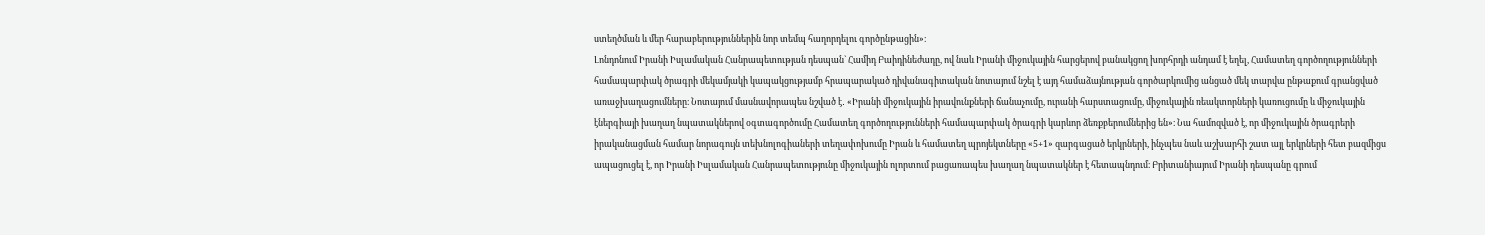ստեղծման և մեր հարաբերություններին նոր տեմպ հաղորդելու գործընթացին»։
Լոնդոնում Իրանի Իսլամական Հանրապետության դեսպան` Համիդ Բաիդինեժադը, ով նաև Իրանի միջուկային հարցերով բանակցող խորհրդի անդամ է եղել, Համատեղ գործողությունների համապարփակ ծրագրի մեկամյակի կապակցությամբ հրապարակած դիվանագիտական նոտայում նշել է այդ համաձայնության գործարկումից անցած մեկ տարվա ընթաքում գրանցված առաջխաղացումները։ Նոտայում մասնավորապես նշված է․ «Իրանի միջուկային իրավունքների ճանաչումը, ուրանի հարստացումը, միջուկային ռեակտորների կառուցումը և միջուկային էներգիայի խաղաղ նպատակներով օգտագործումը Համատեղ գործողությունների համապարփակ ծրագրի կարևոր ձեռքբերումներից են»։ Նա համոզված է, որ միջուկային ծրագրերի իրականացման համար նորագույն տեխնոլոգիաների տեղափոխումը Իրան և համատեղ պրոյեկտները «5+1» զարգացած երկրների, ինչպես նաև աշխարհի շատ այլ երկրների հետ բազմիցս ապացուցել է, որ Իրանի Իսլամական Հանրապետությունը միջուկային ոլորտում բացառապես խաղաղ նպատակներ է հետապնդում։ Բրիտանիայում Իրանի դեսպանը գրում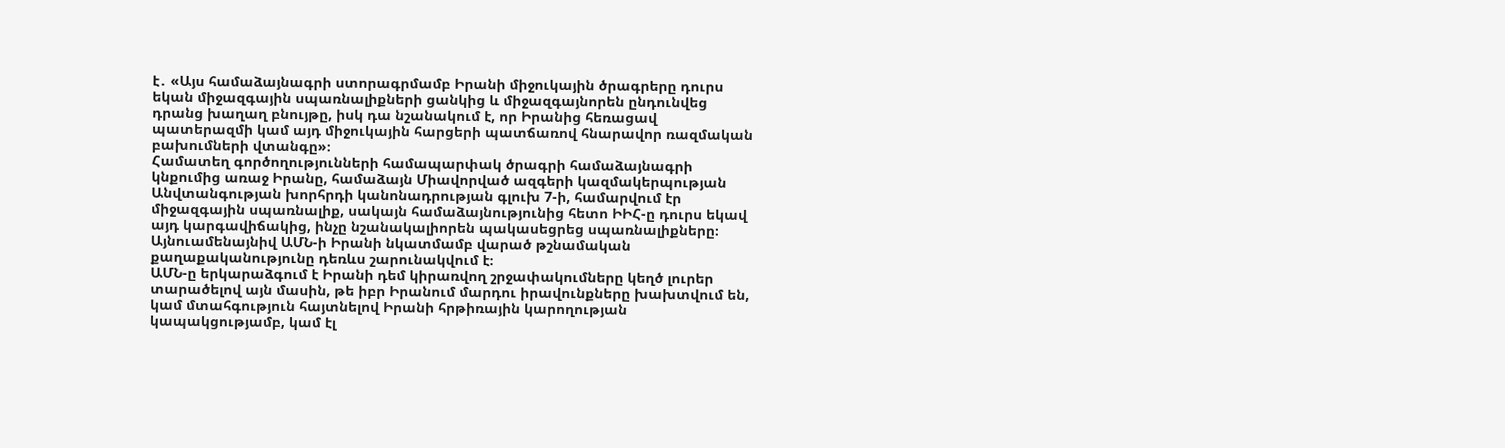է․ «Այս համաձայնագրի ստորագրմամբ Իրանի միջուկային ծրագրերը դուրս եկան միջազգային սպառնալիքների ցանկից և միջազգայնորեն ընդունվեց դրանց խաղաղ բնույթը, իսկ դա նշանակում է, որ Իրանից հեռացավ պատերազմի կամ այդ միջուկային հարցերի պատճառով հնարավոր ռազմական բախումների վտանգը»։
Համատեղ գործողությունների համապարփակ ծրագրի համաձայնագրի կնքումից առաջ Իրանը, համաձայն Միավորված ազգերի կազմակերպության Անվտանգության խորհրդի կանոնադրության գլուխ 7-ի, համարվում էր միջազգային սպառնալիք, սակայն համաձայնությունից հետո ԻԻՀ-ը դուրս եկավ այդ կարգավիճակից, ինչը նշանակալիորեն պակասեցրեց սպառնալիքները։ Այնուամենայնիվ ԱՄՆ-ի Իրանի նկատմամբ վարած թշնամական քաղաքականությունը դեռևս շարունակվում է։
ԱՄՆ-ը երկարաձգում է Իրանի դեմ կիրառվող շրջափակումները կեղծ լուրեր տարածելով այն մասին, թե իբր Իրանում մարդու իրավունքները խախտվում են, կամ մտահգություն հայտնելով Իրանի հրթիռային կարողության կապակցությամբ, կամ էլ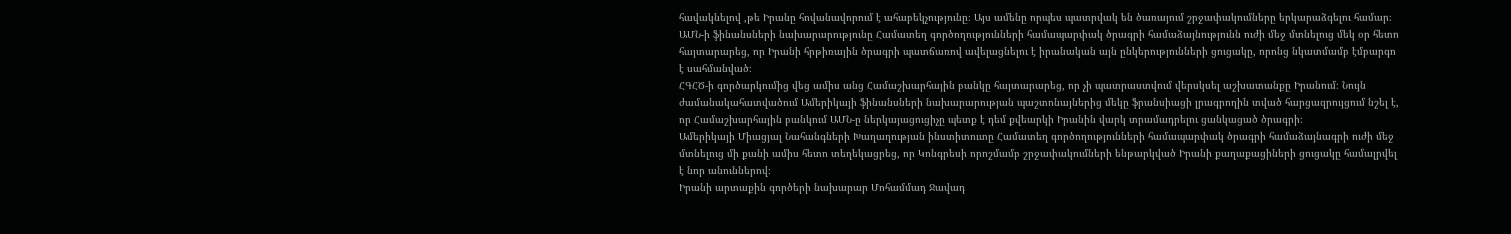հավակնելով ,թե Իրանը հովանավորում է ահաբեկչությունը։ Այս ամենը որպես պատրվակ են ծառայում շրջափակումները երկարաձգելու համար։
ԱՄՆ-ի ֆինանսների նախարարությունը Համատեղ գործողությունների համապարփակ ծրագրի համաձայնությունն ուժի մեջ մտնելուց մեկ օր հետո հայտարարեց, որ Իրանի հրթիռային ծրագրի պատճառով ավելացնելու է իրանական այն ընկերությունների ցուցակը, որոնց նկատմամբ էմբարգո է սահմանված։
ՀԳՀԾ-ի գործարկումից վեց ամիս անց Համաշխարհային բանկը հայտարարեց, որ չի պատրաստվում վերսկսել աշխատանքը Իրանում։ Նույն ժամանակահատվածում Ամերիկայի ֆինանսների նախարարության պաշտոնայներից մեկը ֆրանսիացի լրագրողին տված հարցազրույցում նշել է, որ Համաշխարհային բանկում ԱՄՆ-ը ներկայացուցիչը պետք է դեմ քվեարկի Իրանին վարկ տրամադրելու ցանկացած ծրագրի։
Ամերիկայի Միացյալ Նահանգների Խաղաղության ինստիտուտը Համատեղ գործողությունների համապարփակ ծրագրի համաձայնագրի ուժի մեջ մտնելուց մի քանի ամիս հետո տեղեկացրեց, որ Կոնգրեսի որոշմամբ շրջափակումների ենթարկված Իրանի քաղաքացիների ցուցակը համալրվել է նոր անուններով։
Իրանի արտաքին գործերի նախարար Մոհամմադ Ջավադ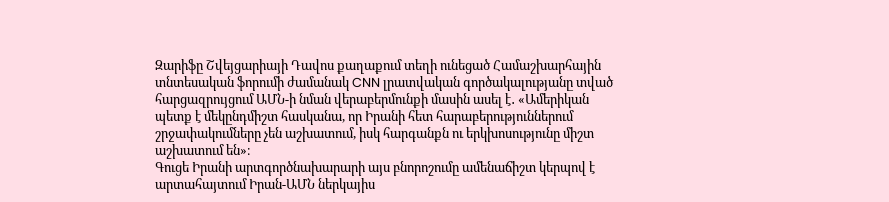Զարիֆը Շվեյցարիայի Դավոս քաղաքում տեղի ունեցած Համաշխարհային տնտեսական ֆորումի ժամանակ CNN լրատվական գործակալությանը տված հարցազրույցում ԱՄՆ-ի նման վերաբերմունքի մասին ասել է․ «Ամերիկան պետք է մեկընդմիշտ հասկանա, որ Իրանի հետ հարաբերություններում շրջափակումները չեն աշխատում, իսկ հարգանքն ու երկխոսությունը միշտ աշխատում են»։
Գուցե Իրանի արտգործնախարարի այս բնորոշումը ամենաճիշտ կերպով է արտահայտում Իրան-ԱՄՆ ներկայիս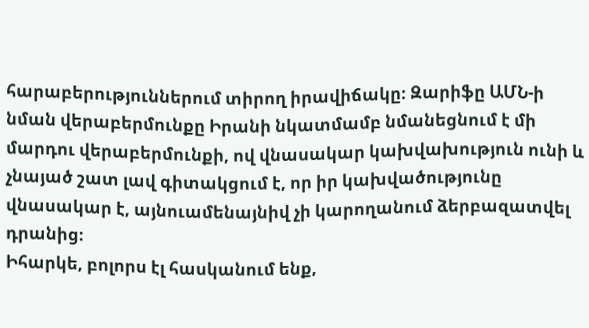հարաբերություններում տիրող իրավիճակը։ Զարիֆը ԱՄՆ-ի նման վերաբերմունքը Իրանի նկատմամբ նմանեցնում է մի մարդու վերաբերմունքի, ով վնասակար կախվախություն ունի և չնայած շատ լավ գիտակցում է, որ իր կախվածությունը վնասակար է, այնուամենայնիվ չի կարողանում ձերբազատվել դրանից։
Իհարկե, բոլորս էլ հասկանում ենք,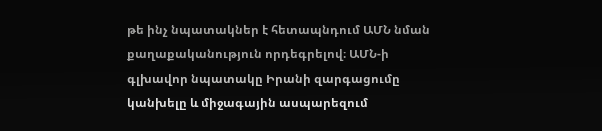թե ինչ նպատակներ է հետապնդում ԱՄՆ նման քաղաքականություն որդեգրելով։ ԱՄՆ-ի գլխավոր նպատակը Իրանի զարգացումը կանխելը և միջագային ասպարեզում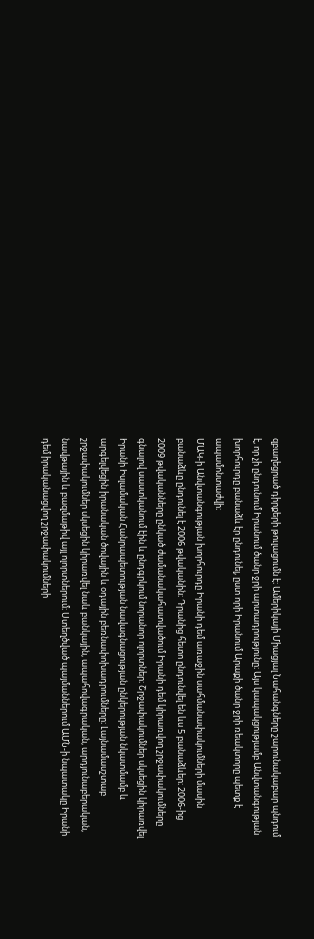զբաղեցրած դիրքերի թուլացումն է։ Ամերիկայի Միացյալ Նահանգները շարունակաբար պնդում է, որ չի ընդունում Իրանում ծանր ջրի արտադրությունը։ Այս կապակցությամբ Անվտանգության խորհուրդը բանաձև էր ընդունել, ըստ որի Իրանում Արաքի ծանր ջրի ռեակտորը պետք է ապամոնտաժվի։
ՄԱԿ-ի Անվտանգության խորհուրդը Իրանի դեմ առաջին սահմանափակումների մասին բանաձևը ընդունել է 2006 թվականին։ Դրանից հետո ընդունվել են ևս 5 բանաձևեր։ 2006-ից 2009 թվականները ընկած ժամանակահատվածում Իրանի դեմ կիրառվող շրջափակումները գնալով սաստկանում էին և ընդգրկում նորանոր ոլորտներ։ Շրջափակումներ սկսեցին կիրառվել Իրանի Իսլամական Հանրապետության նավագնացության ընկերության նկատմամբ և արգելվեցին իրանական ծովային և օդային բեռնափոխադրումները։ Լայնամասշտաբ շրջափակումներ սկսեցին կիրառվել նաև բանկային, ապահովագրական, արդյունաբերական, նավթային և բազմաթիվ այլ ոլորտներում։ Ստեղծված պայմաններում ԱՄՆ-ի նպատակը Իրանի դեմ իրականացվող շրջափակումների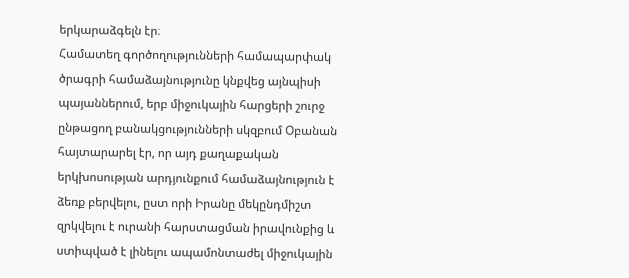երկարաձգելն էր։
Համատեղ գործողությունների համապարփակ ծրագրի համաձայնությունը կնքվեց այնպիսի պայաններում, երբ միջուկային հարցերի շուրջ ընթացող բանակցությունների սկզբում Օբանան հայտարարել էր, որ այդ քաղաքական երկխոսության արդյունքում համաձայնություն է ձեռք բերվելու, ըստ որի Իրանը մեկընդմիշտ զրկվելու է ուրանի հարստացման իրավունքից և ստիպված է լինելու ապամոնտաժել միջուկային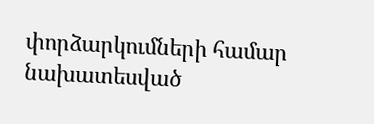փորձարկումների համար նախատեսված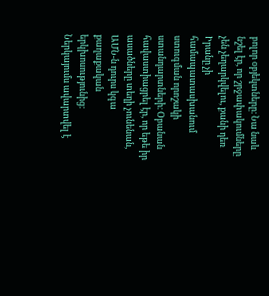բոլոր օբյեկտները։ Նա նաև նշել էր, որ շրջափակումները չեն չեղարկվելու, քանի դեռ Իրանը չի համապատասխանում ստուգման որոշակի ստանդարտների։ Օբանան հավաստիացրել էր, որ եթե իր ասածները տեղի չունենան, ԱՄՆ-ն դուրս կգա քաղաքական երկխոսությունից։
Ներկայումս ավարտվել է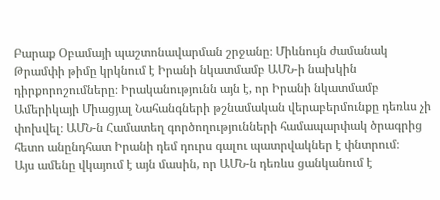Բարաք Օբամայի պաշտոնավարման շրջանը։ Միևնույն ժամանակ Թրամփի թիմը կրկնում է Իրանի նկատմամբ ԱՄՆ-ի նախկին դիրքորոշումները։ Իրականությունն այն է, որ Իրանի նկատմամբ Ամերիկայի Միացյալ Նահանգների թշնամական վերաբերմունքը դեռևս չի փոխվել։ ԱՄՆ-ն Համատեղ գործողությունների համապարփակ ծրագրից հետո անընդհատ Իրանի դեմ դուրս գալու պատրվակներ է փնտրում։
Այս ամենը վկայում է այն մասին, որ ԱՄՆ-ն դեռևս ցանկանում է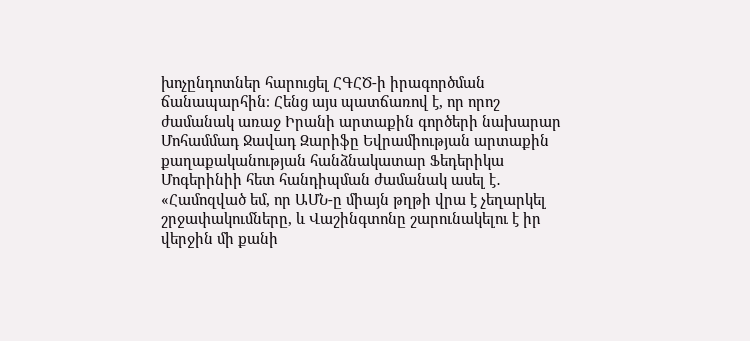խոչընդոտներ հարուցել ՀԳՀԾ-ի իրագործման ճանապարհին։ Հենց այս պատճառով է, որ որոշ ժամանակ առաջ Իրանի արտաքին գործերի նախարար Մոհամմադ Ջավադ Զարիֆը Եվրամիության արտաքին քաղաքականության հանձնակատար Ֆեդերիկա Մոգերինիի հետ հանդիպման ժամանակ ասել է․ «Համոզված եմ, որ ԱՄՆ-ը միայն թղթի վրա է չեղարկել շրջափակումները, և Վաշինգտոնը շարունակելու է իր վերջին մի քանի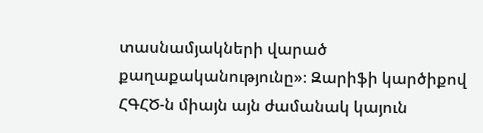տասնամյակների վարած քաղաքականությունը»։ Զարիֆի կարծիքով ՀԳՀԾ-ն միայն այն ժամանակ կայուն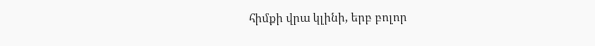հիմքի վրա կլինի, երբ բոլոր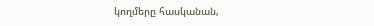կողմերը հասկանան,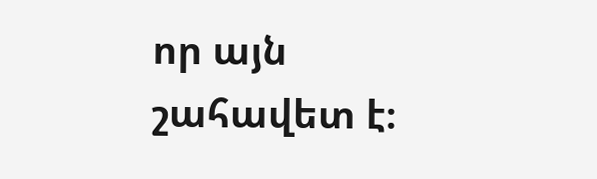որ այն շահավետ է։